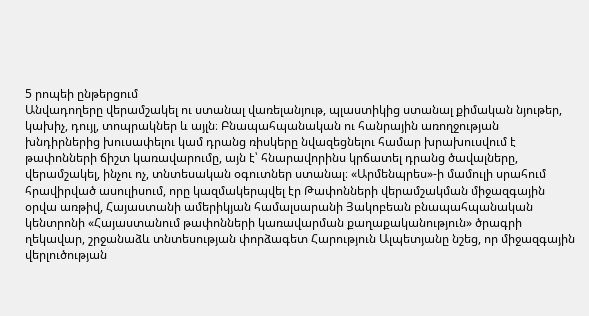5 րոպեի ընթերցում
Անվադողերը վերամշակել ու ստանալ վառելանյութ, պլաստիկից ստանալ քիմական նյութեր, կախիչ, դույլ, տոպրակներ և այլն։ Բնապահպանական ու հանրային առողջության խնդիրներից խուսափելու կամ դրանց ռիսկերը նվազեցնելու համար խրախուսվում է թափոնների ճիշտ կառավարումը, այն է՝ հնարավորինս կրճատել դրանց ծավալները, վերամշակել, ինչու ոչ, տնտեսական օգուտներ ստանալ։ «Արմենպրես»-ի մամուլի սրահում հրավիրված ասուլիսում, որը կազմակերպվել էր Թափոնների վերամշակման միջազգային օրվա առթիվ, Հայաստանի ամերիկյան համալսարանի Յակոբեան բնապահպանական կենտրոնի «Հայաստանում թափոնների կառավարման քաղաքականություն» ծրագրի ղեկավար, շրջանաձև տնտեսության փորձագետ Հարություն Ալպետյանը նշեց, որ միջազգային վերլուծության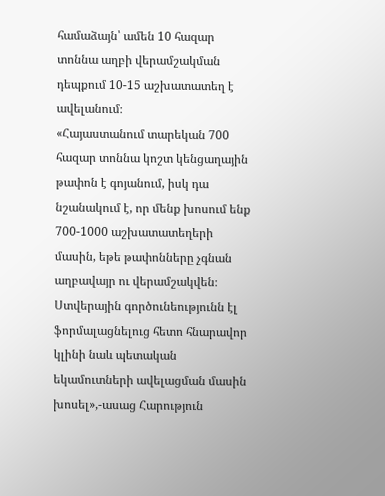համաձայն՝ ամեն 10 հազար տոննա աղբի վերամշակման դեպքում 10-15 աշխատատեղ է ավելանում։
«Հայաստանում տարեկան 700 հազար տոննա կոշտ կենցաղային թափոն է գոյանում, իսկ դա նշանակում է, որ մենք խոսում ենք 700-1000 աշխատատեղերի մասին, եթե թափոնները չգնան աղբավայր ու վերամշակվեն։ Ստվերային գործունեությունն էլ ֆորմալացնելուց հետո հնարավոր կլինի նաև պետական եկամուտների ավելացման մասին խոսել»,-ասաց Հարություն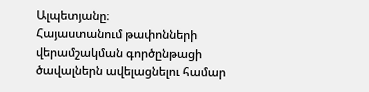Ալպետյանը։
Հայաստանում թափոնների վերամշակման գործընթացի ծավալներն ավելացնելու համար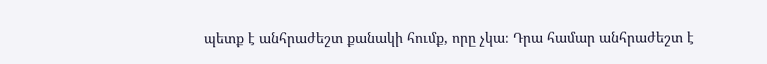պետք է անհրաժեշտ քանակի հումք, որը չկա։ Դրա համար անհրաժեշտ է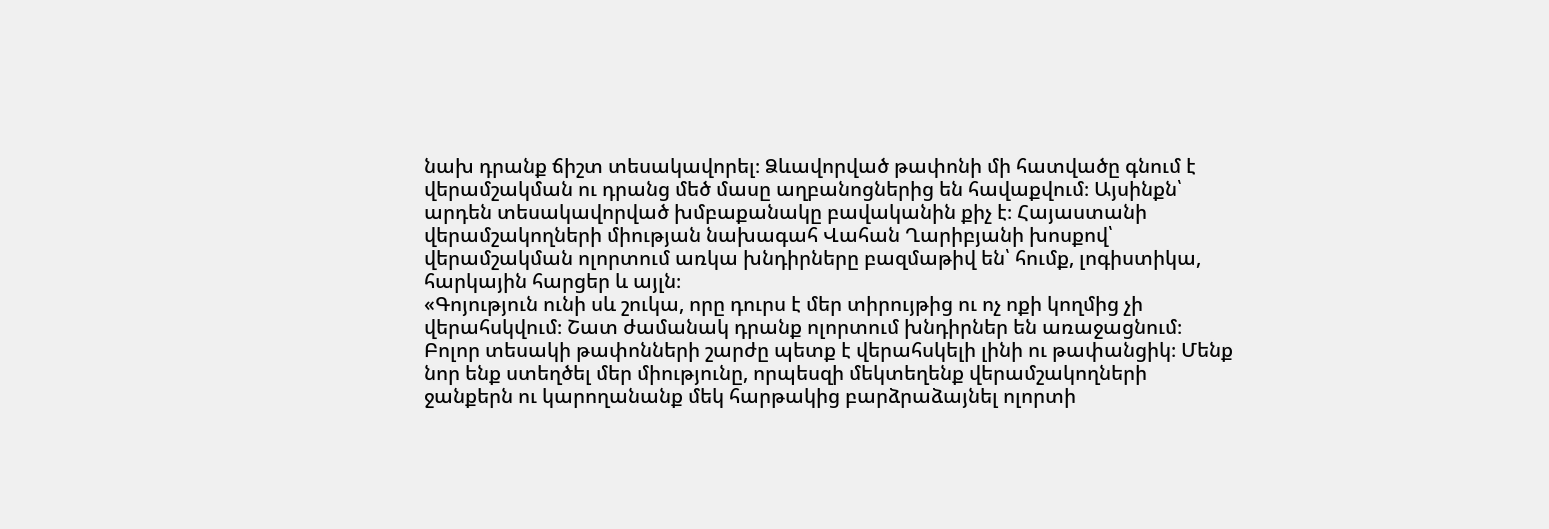նախ դրանք ճիշտ տեսակավորել։ Ձևավորված թափոնի մի հատվածը գնում է վերամշակման ու դրանց մեծ մասը աղբանոցներից են հավաքվում։ Այսինքն՝ արդեն տեսակավորված խմբաքանակը բավականին քիչ է։ Հայաստանի վերամշակողների միության նախագահ Վահան Ղարիբյանի խոսքով՝ վերամշակման ոլորտում առկա խնդիրները բազմաթիվ են՝ հումք, լոգիստիկա, հարկային հարցեր և այլն։
«Գոյություն ունի սև շուկա, որը դուրս է մեր տիրույթից ու ոչ ոքի կողմից չի վերահսկվում։ Շատ ժամանակ դրանք ոլորտում խնդիրներ են առաջացնում։ Բոլոր տեսակի թափոնների շարժը պետք է վերահսկելի լինի ու թափանցիկ։ Մենք նոր ենք ստեղծել մեր միությունը, որպեսզի մեկտեղենք վերամշակողների ջանքերն ու կարողանանք մեկ հարթակից բարձրաձայնել ոլորտի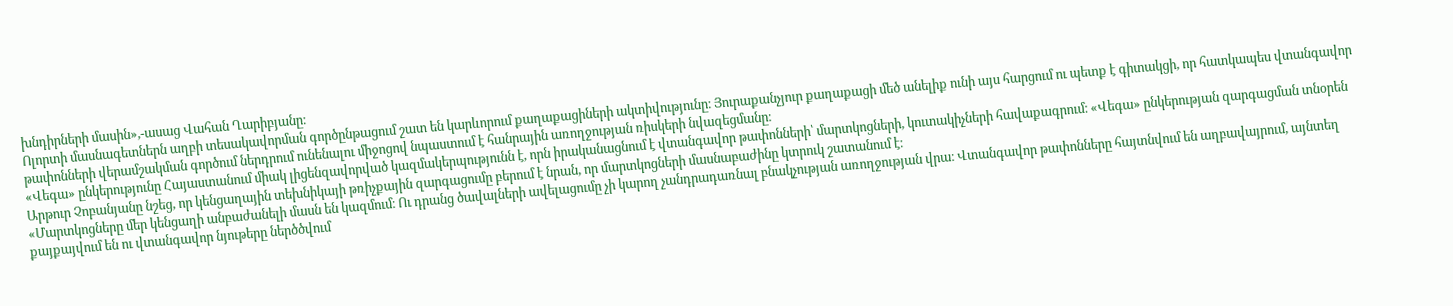խնդիրների մասին»,-ասաց Վահան Ղարիբյանը։
Ոլորտի մասնագետներն աղբի տեսակավորման գործընթացում շատ են կարևորում քաղաքացիների ակտիվությունը։ Յուրաքանչյուր քաղաքացի մեծ անելիք ունի այս հարցում ու պետք է գիտակցի, որ հատկապես վտանգավոր թափոնների վերամշակման գործում ներդրում ունենալու միջոցով նպաստում է հանրային առողջության ռիսկերի նվազեցմանը։
«Վեգա» ընկերությունը Հայաստանում միակ լիցենզավորված կազմակերպությունն է, որն իրականացնում է վտանգավոր թափոնների՝ մարտկոցների, կուտակիչների հավաքագրում։ «Վեգա» ընկերության զարգացման տնօրեն Արթուր Չոբանյանը նշեց, որ կենցաղային տեխնիկայի թռիչքային զարգացումը բերում է նրան, որ մարտկոցների մասնաբաժինը կտրուկ շատանում է։
«Մարտկոցները մեր կենցաղի անբաժանելի մասն են կազմում։ Ու դրանց ծավալների ավելացումը չի կարող չանդրադառնալ բնակչության առողջության վրա։ Վտանգավոր թափոնները հայտնվում են աղբավայրում, այնտեղ քայքայվում են ու վտանգավոր նյութերը ներծծվում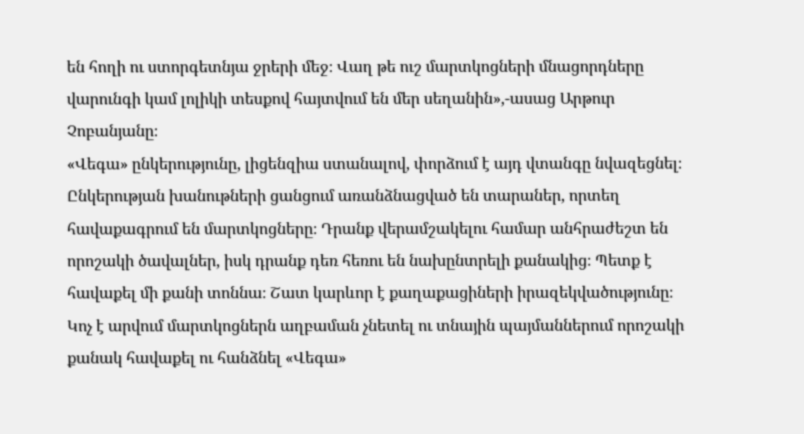են հողի ու ստորգետնյա ջրերի մեջ։ Վաղ թե ուշ մարտկոցների մնացորդները վարունգի կամ լոլիկի տեսքով հայտվում են մեր սեղանին»,-ասաց Արթուր Չոբանյանը։
«Վեգա» ընկերությունը, լիցենզիա ստանալով, փորձում է այդ վտանգը նվազեցնել։ Ընկերության խանութների ցանցում առանձնացված են տարաներ, որտեղ հավաքագրում են մարտկոցները։ Դրանք վերամշակելու համար անհրաժեշտ են որոշակի ծավալներ, իսկ դրանք դեռ հեռու են նախընտրելի քանակից։ Պետք է հավաքել մի քանի տոննա։ Շատ կարևոր է քաղաքացիների իրազեկվածությունը։ Կոչ է արվում մարտկոցներն աղբաման չնետել ու տնային պայմաններում որոշակի քանակ հավաքել ու հանձնել «Վեգա»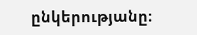ընկերությանը։